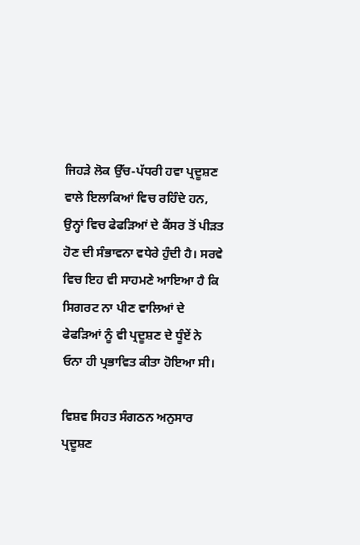ਜਿਹੜੇ ਲੋਕ ਉੱਚ-ਪੱਧਰੀ ਹਵਾ ਪ੍ਰਦੂਸ਼ਣ ਵਾਲੇ ਇਲਾਕਿਆਂ ਵਿਚ ਰਹਿੰਦੇ ਹਨ, ਉਨ੍ਹਾਂ ਵਿਚ ਫੇਫੜਿਆਂ ਦੇ ਕੈਂਸਰ ਤੋਂ ਪੀੜਤ ਹੋਣ ਦੀ ਸੰਭਾਵਨਾ ਵਧੇਰੇ ਹੁੰਦੀ ਹੈ। ਸਰਵੇ ਵਿਚ ਇਹ ਵੀ ਸਾਹਮਣੇ ਆਇਆ ਹੈ ਕਿ ਸਿਗਰਟ ਨਾ ਪੀਣ ਵਾਲਿਆਂ ਦੇ ਫੇਫੜਿਆਂ ਨੂੰ ਵੀ ਪ੍ਰਦੂਸ਼ਣ ਦੇ ਧੂੰਏਂ ਨੇ ਓਨਾ ਹੀ ਪ੍ਰਭਾਵਿਤ ਕੀਤਾ ਹੋਇਆ ਸੀ।

ਵਿਸ਼ਵ ਸਿਹਤ ਸੰਗਠਨ ਅਨੁਸਾਰ ਪ੍ਰਦੂਸ਼ਣ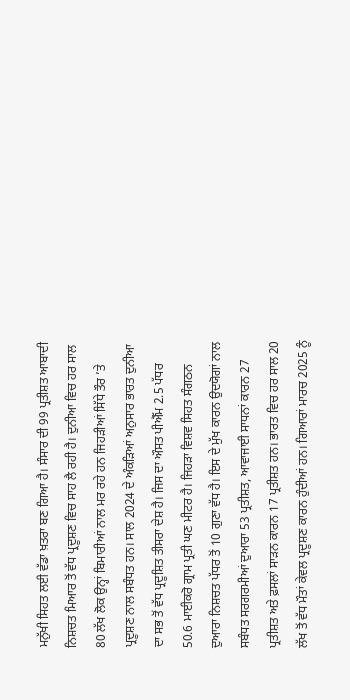ਮਨੁੱਖੀ ਸਿਹਤ ਲਈ ਵੱਡਾ ਖ਼ਤਰਾ ਬਣ ਗਿਆ ਹੈ। ਸੰਸਾਰ ਦੀ 99 ਪ੍ਰਤੀਸ਼ਤ ਆਬਾਦੀ ਨਿਸ਼ਚਤ ਮਿਆਰ ਤੋਂ ਵੱਧ ਪ੍ਰਦੂਸ਼ਣ ਵਿਚ ਸਾਹ ਲੈ ਰਹੀ ਹੈ। ਦੁਨੀਆ ਵਿਚ ਹਰ ਸਾਲ 80 ਲੱਖ ਲੋਕ ਉਨ੍ਹਾਂ ਬਿਮਾਰੀਆਂ ਨਾਲ ਮਰ ਰਹੇ ਹਨ ਜਿਹੜੀਆਂ ਸਿੱਧੇ ਤੌਰ ’ਤੇ ਪ੍ਰਦੂਸ਼ਣ ਨਾਲ ਸਬੰਧਤ ਹਨ। ਸਾਲ 2024 ਦੇ ਅੰਕੜਿਆਂ ਅਨੁਸਾਰ ਭਾਰਤ ਦੁਨੀਆ ਦਾ ਸਭ ਤੋਂ ਵੱਧ ਪ੍ਰਦੂਸ਼ਿਤ ਤੀਸਰਾ ਦੇਸ਼ ਹੈ। ਜਿਸ ਦਾ ਔਸਤ ਪੀਐੱਮ 2.5 ਪੱਧਰ 50.6 ਮਾਈਕਰੋ ਗ੍ਰਾਮ ਪ੍ਰਤੀ ਘਣ ਮੀਟਰ ਹੈ। ਜਿਹੜਾ ਵਿਸ਼ਵ ਸਿਹਤ ਸੰਗਠਨ ਦੁਆਰਾ ਨਿਸ਼ਚਤ ਪੱਧਰ ਤੋਂ 10 ਗੁਣਾ ਵੱਧ ਹੈ। ਇਸ ਦੇ ਮੁੱਖ ਕਾਰਨ ਉਦਯੋਗਾਂ ਨਾਲ ਸਬੰਧਤ ਸਰਗਰਮੀਆਂ ਦੁਆਰਾ 53 ਪ੍ਰਤੀਸ਼ਤ, ਆਵਾਜਾਈ ਸਾਧਨਾਂ ਕਾਰਨ 27 ਪ੍ਰਤੀਸ਼ਤ ਅਤੇ ਫ਼ਸਲਾਂ ਸਾੜਨ ਕਾਰਨ 17 ਪ੍ਰਤੀਸ਼ਤ ਹਨ। ਭਾਰਤ ਵਿਚ ਹਰ ਸਾਲ 20 ਲੱਖ ਤੋਂ ਵੱਧ ਮੌਤਾਂ ਕੇਵਲ ਪ੍ਰਦੂਸ਼ਣ ਕਾਰਨ ਹੁੰਦੀਆਂ ਹਨ। ਗਿਆਰਾਂ ਮਾਰਚ 2025 ਨੂੰ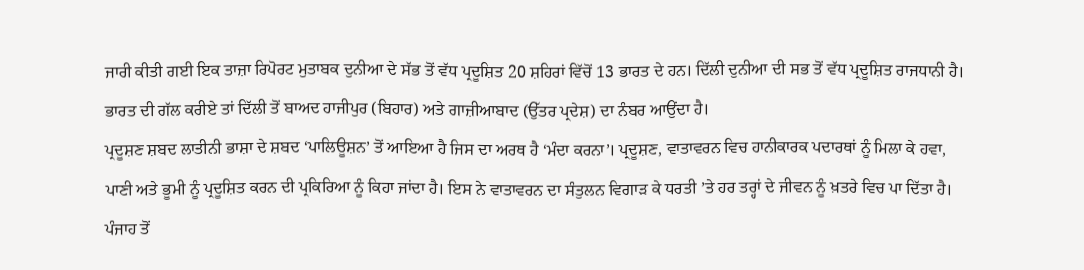ਜਾਰੀ ਕੀਤੀ ਗਈ ਇਕ ਤਾਜ਼ਾ ਰਿਪੋਰਟ ਮੁਤਾਬਕ ਦੁਨੀਆ ਦੇ ਸੱਭ ਤੋਂ ਵੱਧ ਪ੍ਰਦੂਸ਼ਿਤ 20 ਸ਼ਹਿਰਾਂ ਵਿੱਚੋਂ 13 ਭਾਰਤ ਦੇ ਹਨ। ਦਿੱਲੀ ਦੁਨੀਆ ਦੀ ਸਭ ਤੋਂ ਵੱਧ ਪ੍ਰਦੂਸ਼ਿਤ ਰਾਜਧਾਨੀ ਹੈ। ਭਾਰਤ ਦੀ ਗੱਲ ਕਰੀਏ ਤਾਂ ਦਿੱਲੀ ਤੋਂ ਬਾਅਦ ਹਾਜੀਪੁਰ (ਬਿਹਾਰ) ਅਤੇ ਗਾਜ਼ੀਆਬਾਦ (ਉੱਤਰ ਪ੍ਰਦੇਸ਼) ਦਾ ਨੰਬਰ ਆਉਂਦਾ ਹੈ।
ਪ੍ਰਦੂਸ਼ਣ ਸ਼ਬਦ ਲਾਤੀਨੀ ਭਾਸ਼ਾ ਦੇ ਸ਼ਬਦ ‘ਪਾਲਿਊਸ਼ਨ’ ਤੋਂ ਆਇਆ ਹੈ ਜਿਸ ਦਾ ਅਰਥ ਹੈ ‘ਮੰਦਾ ਕਰਨਾ’। ਪ੍ਰਦੂਸ਼ਣ, ਵਾਤਾਵਰਨ ਵਿਚ ਹਾਨੀਕਾਰਕ ਪਦਾਰਥਾਂ ਨੂੰ ਮਿਲਾ ਕੇ ਹਵਾ, ਪਾਣੀ ਅਤੇ ਭੂਮੀ ਨੂੰ ਪ੍ਰਦੂਸ਼ਿਤ ਕਰਨ ਦੀ ਪ੍ਰਕਿਰਿਆ ਨੂੰ ਕਿਹਾ ਜਾਂਦਾ ਹੈ। ਇਸ ਨੇ ਵਾਤਾਵਰਨ ਦਾ ਸੰਤੁਲਨ ਵਿਗਾੜ ਕੇ ਧਰਤੀ ’ਤੇ ਹਰ ਤਰ੍ਹਾਂ ਦੇ ਜੀਵਨ ਨੂੰ ਖ਼ਤਰੇ ਵਿਚ ਪਾ ਦਿੱਤਾ ਹੈ। ਪੰਜਾਹ ਤੋਂ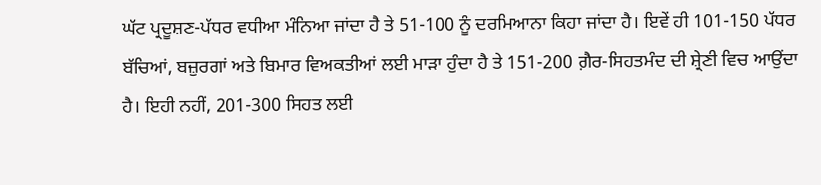ਘੱਟ ਪ੍ਰਦੂਸ਼ਣ-ਪੱਧਰ ਵਧੀਆ ਮੰਨਿਆ ਜਾਂਦਾ ਹੈ ਤੇ 51-100 ਨੂੰ ਦਰਮਿਆਨਾ ਕਿਹਾ ਜਾਂਦਾ ਹੈ। ਇਵੇਂ ਹੀ 101-150 ਪੱਧਰ ਬੱਚਿਆਂ, ਬਜ਼ੁਰਗਾਂ ਅਤੇ ਬਿਮਾਰ ਵਿਅਕਤੀਆਂ ਲਈ ਮਾੜਾ ਹੁੰਦਾ ਹੈ ਤੇ 151-200 ਗ਼ੈਰ-ਸਿਹਤਮੰਦ ਦੀ ਸ਼੍ਰੇਣੀ ਵਿਚ ਆਉਂਦਾ ਹੈ। ਇਹੀ ਨਹੀਂ, 201-300 ਸਿਹਤ ਲਈ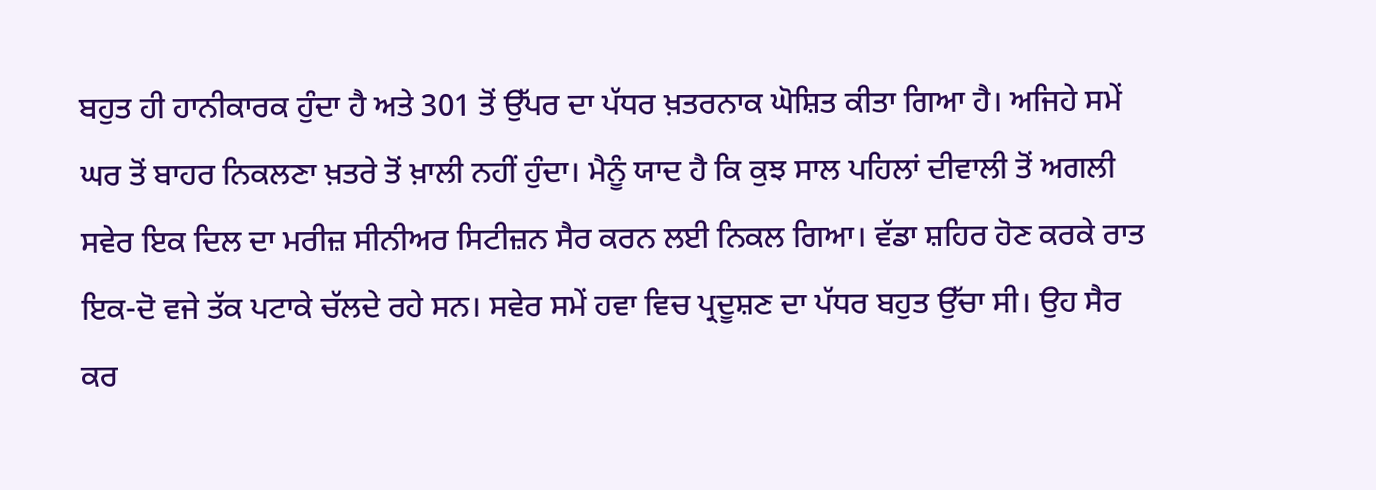ਬਹੁਤ ਹੀ ਹਾਨੀਕਾਰਕ ਹੁੰਦਾ ਹੈ ਅਤੇ 301 ਤੋਂ ਉੱਪਰ ਦਾ ਪੱਧਰ ਖ਼ਤਰਨਾਕ ਘੋਸ਼ਿਤ ਕੀਤਾ ਗਿਆ ਹੈ। ਅਜਿਹੇ ਸਮੇਂ ਘਰ ਤੋਂ ਬਾਹਰ ਨਿਕਲਣਾ ਖ਼ਤਰੇ ਤੋਂ ਖ਼ਾਲੀ ਨਹੀਂ ਹੁੰਦਾ। ਮੈਨੂੰ ਯਾਦ ਹੈ ਕਿ ਕੁਝ ਸਾਲ ਪਹਿਲਾਂ ਦੀਵਾਲੀ ਤੋਂ ਅਗਲੀ ਸਵੇਰ ਇਕ ਦਿਲ ਦਾ ਮਰੀਜ਼ ਸੀਨੀਅਰ ਸਿਟੀਜ਼ਨ ਸੈਰ ਕਰਨ ਲਈ ਨਿਕਲ ਗਿਆ। ਵੱਡਾ ਸ਼ਹਿਰ ਹੋਣ ਕਰਕੇ ਰਾਤ ਇਕ-ਦੋ ਵਜੇ ਤੱਕ ਪਟਾਕੇ ਚੱਲਦੇ ਰਹੇ ਸਨ। ਸਵੇਰ ਸਮੇਂ ਹਵਾ ਵਿਚ ਪ੍ਰਦੂਸ਼ਣ ਦਾ ਪੱਧਰ ਬਹੁਤ ਉੱਚਾ ਸੀ। ਉਹ ਸੈਰ ਕਰ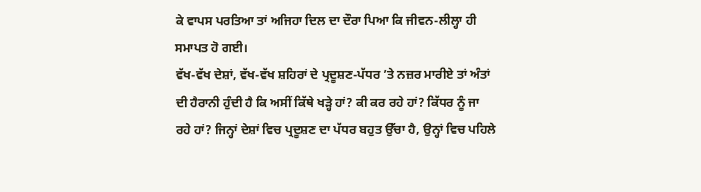ਕੇ ਵਾਪਸ ਪਰਤਿਆ ਤਾਂ ਅਜਿਹਾ ਦਿਲ ਦਾ ਦੌਰਾ ਪਿਆ ਕਿ ਜੀਵਨ-ਲੀਲ੍ਹਾ ਹੀ ਸਮਾਪਤ ਹੋ ਗਈ।
ਵੱਖ-ਵੱਖ ਦੇਸ਼ਾਂ, ਵੱਖ-ਵੱਖ ਸ਼ਹਿਰਾਂ ਦੇ ਪ੍ਰਦੂਸ਼ਣ-ਪੱਧਰ ’ਤੇ ਨਜ਼ਰ ਮਾਰੀਏ ਤਾਂ ਅੰਤਾਂ ਦੀ ਹੈਰਾਨੀ ਹੁੰਦੀ ਹੈ ਕਿ ਅਸੀਂ ਕਿੱਥੇ ਖੜ੍ਹੇ ਹਾਂ? ਕੀ ਕਰ ਰਹੇ ਹਾਂ? ਕਿੱਧਰ ਨੂੰ ਜਾ ਰਹੇ ਹਾਂ? ਜਿਨ੍ਹਾਂ ਦੇਸ਼ਾਂ ਵਿਚ ਪ੍ਰਦੂਸ਼ਣ ਦਾ ਪੱਧਰ ਬਹੁਤ ਉੱਚਾ ਹੈ, ਉਨ੍ਹਾਂ ਵਿਚ ਪਹਿਲੇ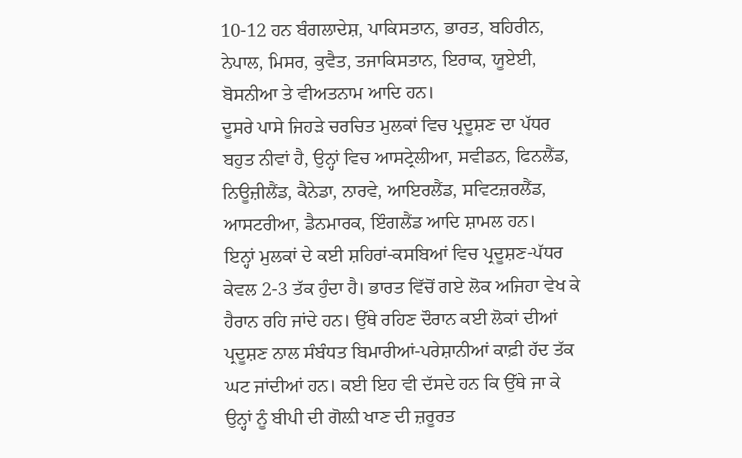10-12 ਹਨ ਬੰਗਲਾਦੇਸ਼, ਪਾਕਿਸਤਾਨ, ਭਾਰਤ, ਬਹਿਰੀਨ, ਨੇਪਾਲ, ਮਿਸਰ, ਕੁਵੈਤ, ਤਜਾਕਿਸਤਾਨ, ਇਰਾਕ, ਯੂਏਈ, ਬੋਸਨੀਆ ਤੇ ਵੀਅਤਨਾਮ ਆਦਿ ਹਨ।
ਦੂਸਰੇ ਪਾਸੇ ਜਿਹੜੇ ਚਰਚਿਤ ਮੁਲਕਾਂ ਵਿਚ ਪ੍ਰਦੂਸ਼ਣ ਦਾ ਪੱਧਰ ਬਹੁਤ ਨੀਵਾਂ ਹੈ, ਉਨ੍ਹਾਂ ਵਿਚ ਆਸਟ੍ਰੇਲੀਆ, ਸਵੀਡਨ, ਫਿਨਲੈਂਡ, ਨਿਊਜ਼ੀਲੈਂਡ, ਕੈਨੇਡਾ, ਨਾਰਵੇ, ਆਇਰਲੈਂਡ, ਸਵਿਟਜ਼ਰਲੈਂਡ, ਆਸਟਰੀਆ, ਡੈਨਮਾਰਕ, ਇੰਗਲੈਂਡ ਆਦਿ ਸ਼ਾਮਲ ਹਨ।
ਇਨ੍ਹਾਂ ਮੁਲਕਾਂ ਦੇ ਕਈ ਸ਼ਹਿਰਾਂ-ਕਸਬਿਆਂ ਵਿਚ ਪ੍ਰਦੂਸ਼ਣ-ਪੱਧਰ ਕੇਵਲ 2-3 ਤੱਕ ਹੁੰਦਾ ਹੈ। ਭਾਰਤ ਵਿੱਚੋਂ ਗਏ ਲੋਕ ਅਜਿਹਾ ਵੇਖ ਕੇ ਹੈਰਾਨ ਰਹਿ ਜਾਂਦੇ ਹਨ। ਉੱਥੇ ਰਹਿਣ ਦੌਰਾਨ ਕਈ ਲੋਕਾਂ ਦੀਆਂ ਪ੍ਰਦੂਸ਼ਣ ਨਾਲ ਸੰਬੰਧਤ ਬਿਮਾਰੀਆਂ-ਪਰੇਸ਼ਾਨੀਆਂ ਕਾਫ਼ੀ ਹੱਦ ਤੱਕ ਘਟ ਜਾਂਦੀਆਂ ਹਨ। ਕਈ ਇਹ ਵੀ ਦੱਸਦੇ ਹਨ ਕਿ ਉੱਥੇ ਜਾ ਕੇ ਉਨ੍ਹਾਂ ਨੂੰ ਬੀਪੀ ਦੀ ਗੋਲ਼ੀ ਖਾਣ ਦੀ ਜ਼ਰੂਰਤ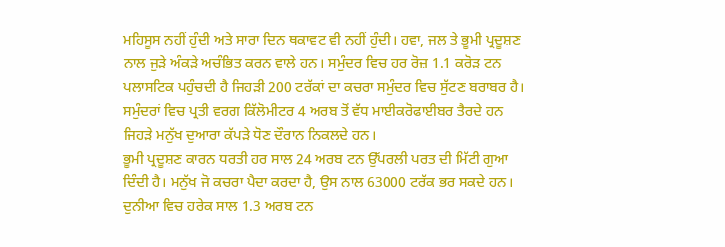ਮਹਿਸੂਸ ਨਹੀਂ ਹੁੰਦੀ ਅਤੇ ਸਾਰਾ ਦਿਨ ਥਕਾਵਟ ਵੀ ਨਹੀਂ ਹੁੰਦੀ। ਹਵਾ, ਜਲ ਤੇ ਭੂਮੀ ਪ੍ਰਦੂਸ਼ਣ ਨਾਲ ਜੁੜੇ ਅੰਕੜੇ ਅਚੰਭਿਤ ਕਰਨ ਵਾਲੇ ਹਨ। ਸਮੁੰਦਰ ਵਿਚ ਹਰ ਰੋਜ਼ 1.1 ਕਰੋੜ ਟਨ ਪਲਾਸਟਿਕ ਪਹੁੰਚਦੀ ਹੈ ਜਿਹੜੀ 200 ਟਰੱਕਾਂ ਦਾ ਕਚਰਾ ਸਮੁੰਦਰ ਵਿਚ ਸੁੱਟਣ ਬਰਾਬਰ ਹੈ। ਸਮੁੰਦਰਾਂ ਵਿਚ ਪ੍ਰਤੀ ਵਰਗ ਕਿੱਲੋਮੀਟਰ 4 ਅਰਬ ਤੋਂ ਵੱਧ ਮਾਈਕਰੋਫਾਈਬਰ ਤੈਰਦੇ ਹਨ ਜਿਹੜੇ ਮਨੁੱਖ ਦੁਆਰਾ ਕੱਪੜੇ ਧੋਣ ਦੌਰਾਨ ਨਿਕਲਦੇ ਹਨ।
ਭੂਮੀ ਪ੍ਰਦੂਸ਼ਣ ਕਾਰਨ ਧਰਤੀ ਹਰ ਸਾਲ 24 ਅਰਬ ਟਨ ਉੱਪਰਲੀ ਪਰਤ ਦੀ ਮਿੱਟੀ ਗੁਆ ਦਿੰਦੀ ਹੈ। ਮਨੁੱਖ ਜੋ ਕਚਰਾ ਪੈਦਾ ਕਰਦਾ ਹੈ, ਉਸ ਨਾਲ 63000 ਟਰੱਕ ਭਰ ਸਕਦੇ ਹਨ। ਦੁਨੀਆ ਵਿਚ ਹਰੇਕ ਸਾਲ 1.3 ਅਰਬ ਟਨ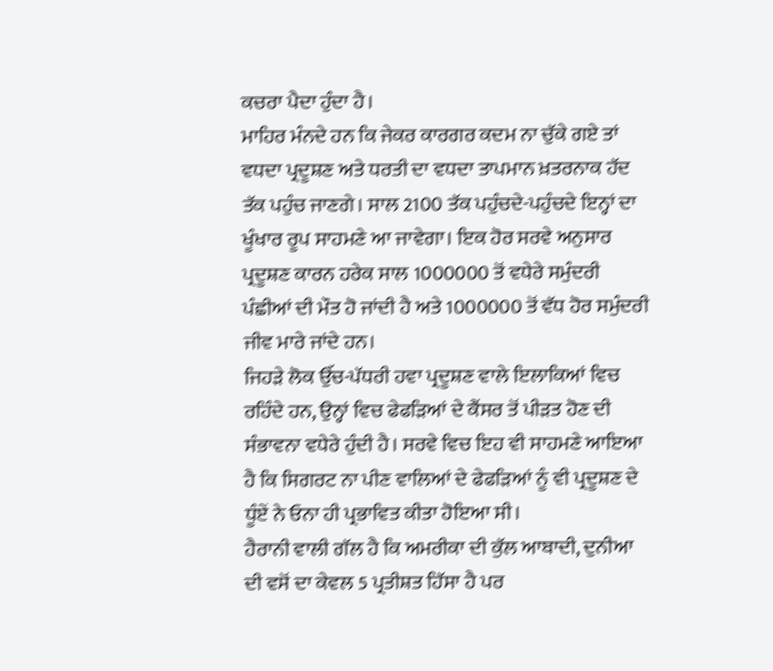ਕਚਰਾ ਪੈਦਾ ਹੁੰਦਾ ਹੈ।
ਮਾਹਿਰ ਮੰਨਦੇ ਹਨ ਕਿ ਜੇਕਰ ਕਾਰਗਰ ਕਦਮ ਨਾ ਚੁੱਕੇ ਗਏ ਤਾਂ ਵਧਦਾ ਪ੍ਰਦੂਸ਼ਣ ਅਤੇ ਧਰਤੀ ਦਾ ਵਧਦਾ ਤਾਪਮਾਨ ਖ਼ਤਰਨਾਕ ਹੱਦ ਤੱਕ ਪਹੁੰਚ ਜਾਣਗੇ। ਸਾਲ 2100 ਤੱਕ ਪਹੁੰਚਦੇ-ਪਹੁੰਚਦੇ ਇਨ੍ਹਾਂ ਦਾ ਖੂੰਖਾਰ ਰੂਪ ਸਾਹਮਣੇ ਆ ਜਾਵੇਗਾ। ਇਕ ਹੋਰ ਸਰਵੇ ਅਨੁਸਾਰ ਪ੍ਰਦੂਸ਼ਣ ਕਾਰਨ ਹਰੇਕ ਸਾਲ 1000000 ਤੋਂ ਵਧੇਰੇ ਸਮੁੰਦਰੀ ਪੰਛੀਆਂ ਦੀ ਮੌਤ ਹੋ ਜਾਂਦੀ ਹੈ ਅਤੇ 1000000 ਤੋਂ ਵੱਧ ਹੋਰ ਸਮੁੰਦਰੀ ਜੀਵ ਮਾਰੇ ਜਾਂਦੇ ਹਨ।
ਜਿਹੜੇ ਲੋਕ ਉੱਚ-ਪੱਧਰੀ ਹਵਾ ਪ੍ਰਦੂਸ਼ਣ ਵਾਲੇ ਇਲਾਕਿਆਂ ਵਿਚ ਰਹਿੰਦੇ ਹਨ, ਉਨ੍ਹਾਂ ਵਿਚ ਫੇਫੜਿਆਂ ਦੇ ਕੈਂਸਰ ਤੋਂ ਪੀੜਤ ਹੋਣ ਦੀ ਸੰਭਾਵਨਾ ਵਧੇਰੇ ਹੁੰਦੀ ਹੈ। ਸਰਵੇ ਵਿਚ ਇਹ ਵੀ ਸਾਹਮਣੇ ਆਇਆ ਹੈ ਕਿ ਸਿਗਰਟ ਨਾ ਪੀਣ ਵਾਲਿਆਂ ਦੇ ਫੇਫੜਿਆਂ ਨੂੰ ਵੀ ਪ੍ਰਦੂਸ਼ਣ ਦੇ ਧੂੰਏਂ ਨੇ ਓਨਾ ਹੀ ਪ੍ਰਭਾਵਿਤ ਕੀਤਾ ਹੋਇਆ ਸੀ।
ਹੈਰਾਨੀ ਵਾਲੀ ਗੱਲ ਹੈ ਕਿ ਅਮਰੀਕਾ ਦੀ ਕੁੱਲ ਆਬਾਦੀ, ਦੁਨੀਆ ਦੀ ਵਸੋਂ ਦਾ ਕੇਵਲ 5 ਪ੍ਰਤੀਸ਼ਤ ਹਿੱਸਾ ਹੈ ਪਰ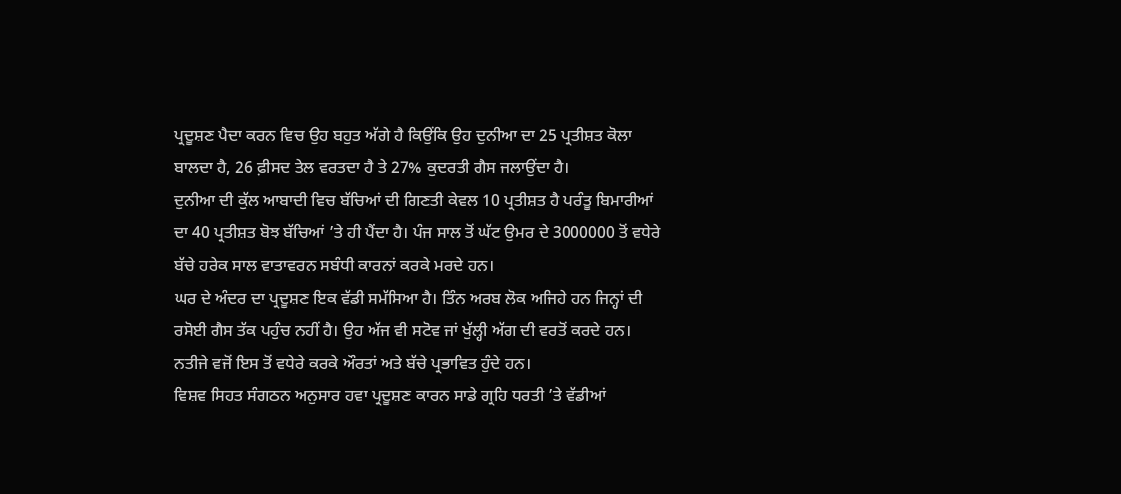ਪ੍ਰਦੂਸ਼ਣ ਪੈਦਾ ਕਰਨ ਵਿਚ ਉਹ ਬਹੁਤ ਅੱਗੇ ਹੈ ਕਿਉਂਕਿ ਉਹ ਦੁਨੀਆ ਦਾ 25 ਪ੍ਰਤੀਸ਼ਤ ਕੋਲਾ ਬਾਲਦਾ ਹੈ, 26 ਫ਼ੀਸਦ ਤੇਲ ਵਰਤਦਾ ਹੈ ਤੇ 27% ਕੁਦਰਤੀ ਗੈਸ ਜਲਾਉਂਦਾ ਹੈ।
ਦੁਨੀਆ ਦੀ ਕੁੱਲ ਆਬਾਦੀ ਵਿਚ ਬੱਚਿਆਂ ਦੀ ਗਿਣਤੀ ਕੇਵਲ 10 ਪ੍ਰਤੀਸ਼ਤ ਹੈ ਪਰੰਤੂ ਬਿਮਾਰੀਆਂ ਦਾ 40 ਪ੍ਰਤੀਸ਼ਤ ਬੋਝ ਬੱਚਿਆਂ ’ਤੇ ਹੀ ਪੈਂਦਾ ਹੈ। ਪੰਜ ਸਾਲ ਤੋਂ ਘੱਟ ਉਮਰ ਦੇ 3000000 ਤੋਂ ਵਧੇਰੇ ਬੱਚੇ ਹਰੇਕ ਸਾਲ ਵਾਤਾਵਰਨ ਸਬੰਧੀ ਕਾਰਨਾਂ ਕਰਕੇ ਮਰਦੇ ਹਨ।
ਘਰ ਦੇ ਅੰਦਰ ਦਾ ਪ੍ਰਦੂਸ਼ਣ ਇਕ ਵੱਡੀ ਸਮੱਸਿਆ ਹੈ। ਤਿੰਨ ਅਰਬ ਲੋਕ ਅਜਿਹੇ ਹਨ ਜਿਨ੍ਹਾਂ ਦੀ ਰਸੋਈ ਗੈਸ ਤੱਕ ਪਹੁੰਚ ਨਹੀਂ ਹੈ। ਉਹ ਅੱਜ ਵੀ ਸਟੋਵ ਜਾਂ ਖੁੱਲ੍ਹੀ ਅੱਗ ਦੀ ਵਰਤੋਂ ਕਰਦੇ ਹਨ। ਨਤੀਜੇ ਵਜੋਂ ਇਸ ਤੋਂ ਵਧੇਰੇ ਕਰਕੇ ਔਰਤਾਂ ਅਤੇ ਬੱਚੇ ਪ੍ਰਭਾਵਿਤ ਹੁੰਦੇ ਹਨ।
ਵਿਸ਼ਵ ਸਿਹਤ ਸੰਗਠਨ ਅਨੁਸਾਰ ਹਵਾ ਪ੍ਰਦੂਸ਼ਣ ਕਾਰਨ ਸਾਡੇ ਗ੍ਰਹਿ ਧਰਤੀ ’ਤੇ ਵੱਡੀਆਂ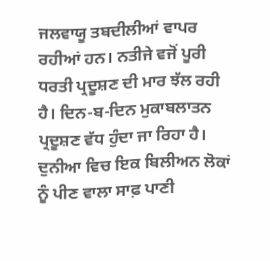ਜਲਵਾਯੂ ਤਬਦੀਲੀਆਂ ਵਾਪਰ ਰਹੀਆਂ ਹਨ। ਨਤੀਜੇ ਵਜੋਂ ਪੂਰੀ ਧਰਤੀ ਪ੍ਰਦੂਸ਼ਣ ਦੀ ਮਾਰ ਝੱਲ ਰਹੀ ਹੈ। ਦਿਨ-ਬ-ਦਿਨ ਮੁਕਾਬਲਾਤਨ ਪ੍ਰਦੂਸ਼ਣ ਵੱਧ ਹੁੰਦਾ ਜਾ ਰਿਹਾ ਹੈ।
ਦੁਨੀਆ ਵਿਚ ਇਕ ਬਿਲੀਅਨ ਲੋਕਾਂ ਨੂੰ ਪੀਣ ਵਾਲਾ ਸਾਫ਼ ਪਾਣੀ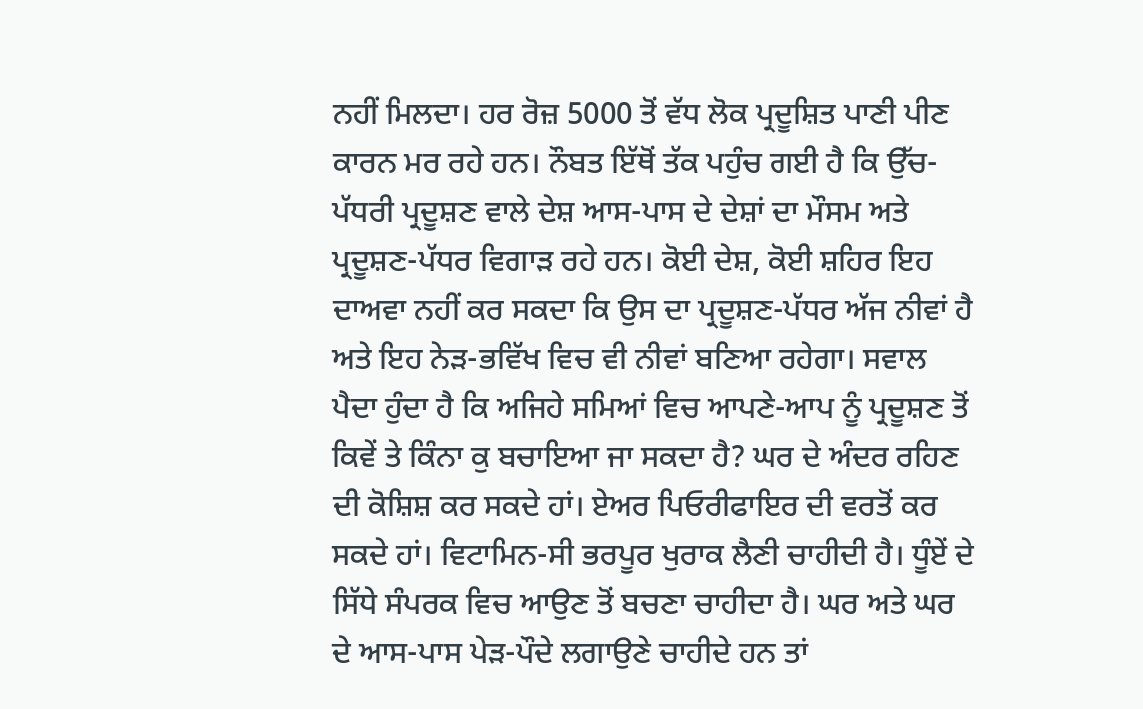ਨਹੀਂ ਮਿਲਦਾ। ਹਰ ਰੋਜ਼ 5000 ਤੋਂ ਵੱਧ ਲੋਕ ਪ੍ਰਦੂਸ਼ਿਤ ਪਾਣੀ ਪੀਣ ਕਾਰਨ ਮਰ ਰਹੇ ਹਨ। ਨੌਬਤ ਇੱਥੋਂ ਤੱਕ ਪਹੁੰਚ ਗਈ ਹੈ ਕਿ ਉੱਚ-ਪੱਧਰੀ ਪ੍ਰਦੂਸ਼ਣ ਵਾਲੇ ਦੇਸ਼ ਆਸ-ਪਾਸ ਦੇ ਦੇਸ਼ਾਂ ਦਾ ਮੌਸਮ ਅਤੇ ਪ੍ਰਦੂਸ਼ਣ-ਪੱਧਰ ਵਿਗਾੜ ਰਹੇ ਹਨ। ਕੋਈ ਦੇਸ਼, ਕੋਈ ਸ਼ਹਿਰ ਇਹ ਦਾਅਵਾ ਨਹੀਂ ਕਰ ਸਕਦਾ ਕਿ ਉਸ ਦਾ ਪ੍ਰਦੂਸ਼ਣ-ਪੱਧਰ ਅੱਜ ਨੀਵਾਂ ਹੈ ਅਤੇ ਇਹ ਨੇੜ-ਭਵਿੱਖ ਵਿਚ ਵੀ ਨੀਵਾਂ ਬਣਿਆ ਰਹੇਗਾ। ਸਵਾਲ ਪੈਦਾ ਹੁੰਦਾ ਹੈ ਕਿ ਅਜਿਹੇ ਸਮਿਆਂ ਵਿਚ ਆਪਣੇ-ਆਪ ਨੂੰ ਪ੍ਰਦੂਸ਼ਣ ਤੋਂ ਕਿਵੇਂ ਤੇ ਕਿੰਨਾ ਕੁ ਬਚਾਇਆ ਜਾ ਸਕਦਾ ਹੈ? ਘਰ ਦੇ ਅੰਦਰ ਰਹਿਣ ਦੀ ਕੋਸ਼ਿਸ਼ ਕਰ ਸਕਦੇ ਹਾਂ। ਏਅਰ ਪਿਓਰੀਫਾਇਰ ਦੀ ਵਰਤੋਂ ਕਰ ਸਕਦੇ ਹਾਂ। ਵਿਟਾਮਿਨ-ਸੀ ਭਰਪੂਰ ਖੁਰਾਕ ਲੈਣੀ ਚਾਹੀਦੀ ਹੈ। ਧੂੰਏਂ ਦੇ ਸਿੱਧੇ ਸੰਪਰਕ ਵਿਚ ਆਉਣ ਤੋਂ ਬਚਣਾ ਚਾਹੀਦਾ ਹੈ। ਘਰ ਅਤੇ ਘਰ ਦੇ ਆਸ-ਪਾਸ ਪੇੜ-ਪੌਦੇ ਲਗਾਉਣੇ ਚਾਹੀਦੇ ਹਨ ਤਾਂ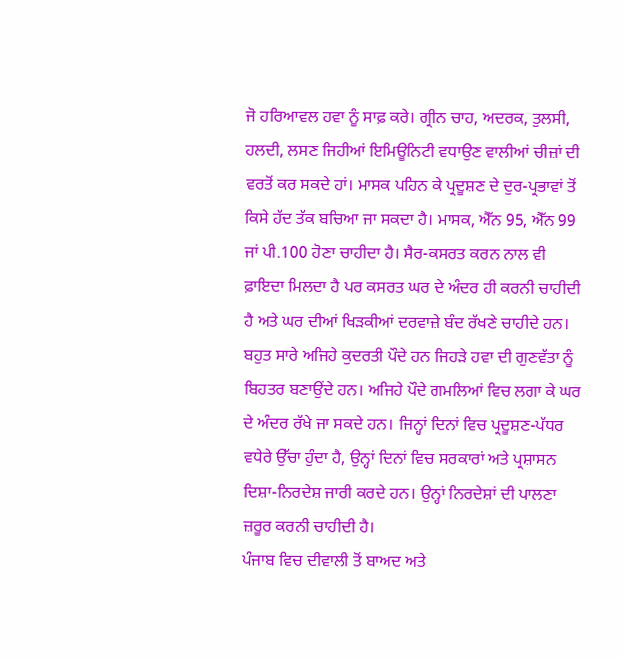ਜੋ ਹਰਿਆਵਲ ਹਵਾ ਨੂੰ ਸਾਫ਼ ਕਰੇ। ਗ੍ਰੀਨ ਚਾਹ, ਅਦਰਕ, ਤੁਲਸੀ, ਹਲਦੀ, ਲਸਣ ਜਿਹੀਆਂ ਇਮਿਊਨਿਟੀ ਵਧਾਉਣ ਵਾਲੀਆਂ ਚੀਜ਼ਾਂ ਦੀ ਵਰਤੋਂ ਕਰ ਸਕਦੇ ਹਾਂ। ਮਾਸਕ ਪਹਿਨ ਕੇ ਪ੍ਰਦੂਸ਼ਣ ਦੇ ਦੁਰ-ਪ੍ਰਭਾਵਾਂ ਤੋਂ ਕਿਸੇ ਹੱਦ ਤੱਕ ਬਚਿਆ ਜਾ ਸਕਦਾ ਹੈ। ਮਾਸਕ, ਐੱਨ 95, ਐੱਨ 99 ਜਾਂ ਪੀ.100 ਹੋਣਾ ਚਾਹੀਦਾ ਹੈ। ਸੈਰ-ਕਸਰਤ ਕਰਨ ਨਾਲ ਵੀ ਫ਼ਾਇਦਾ ਮਿਲਦਾ ਹੈ ਪਰ ਕਸਰਤ ਘਰ ਦੇ ਅੰਦਰ ਹੀ ਕਰਨੀ ਚਾਹੀਦੀ ਹੈ ਅਤੇ ਘਰ ਦੀਆਂ ਖਿੜਕੀਆਂ ਦਰਵਾਜ਼ੇ ਬੰਦ ਰੱਖਣੇ ਚਾਹੀਦੇ ਹਨ।
ਬਹੁਤ ਸਾਰੇ ਅਜਿਹੇ ਕੁਦਰਤੀ ਪੌਦੇ ਹਨ ਜਿਹੜੇ ਹਵਾ ਦੀ ਗੁਣਵੱਤਾ ਨੂੰ ਬਿਹਤਰ ਬਣਾਉਂਦੇ ਹਨ। ਅਜਿਹੇ ਪੌਦੇ ਗਮਲਿਆਂ ਵਿਚ ਲਗਾ ਕੇ ਘਰ ਦੇ ਅੰਦਰ ਰੱਖੇ ਜਾ ਸਕਦੇ ਹਨ। ਜਿਨ੍ਹਾਂ ਦਿਨਾਂ ਵਿਚ ਪ੍ਰਦੂਸ਼ਣ-ਪੱਧਰ ਵਧੇਰੇ ਉੱਚਾ ਹੁੰਦਾ ਹੈ, ਉਨ੍ਹਾਂ ਦਿਨਾਂ ਵਿਚ ਸਰਕਾਰਾਂ ਅਤੇ ਪ੍ਰਸ਼ਾਸਨ ਦਿਸ਼ਾ-ਨਿਰਦੇਸ਼ ਜਾਰੀ ਕਰਦੇ ਹਨ। ਉਨ੍ਹਾਂ ਨਿਰਦੇਸ਼ਾਂ ਦੀ ਪਾਲਣਾ ਜ਼ਰੂਰ ਕਰਨੀ ਚਾਹੀਦੀ ਹੈ।
ਪੰਜਾਬ ਵਿਚ ਦੀਵਾਲੀ ਤੋਂ ਬਾਅਦ ਅਤੇ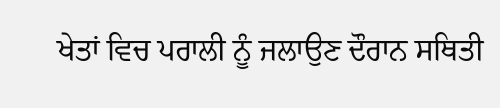ਖੇਤਾਂ ਵਿਚ ਪਰਾਲੀ ਨੂੰ ਜਲਾਉਣ ਦੌਰਾਨ ਸਥਿਤੀ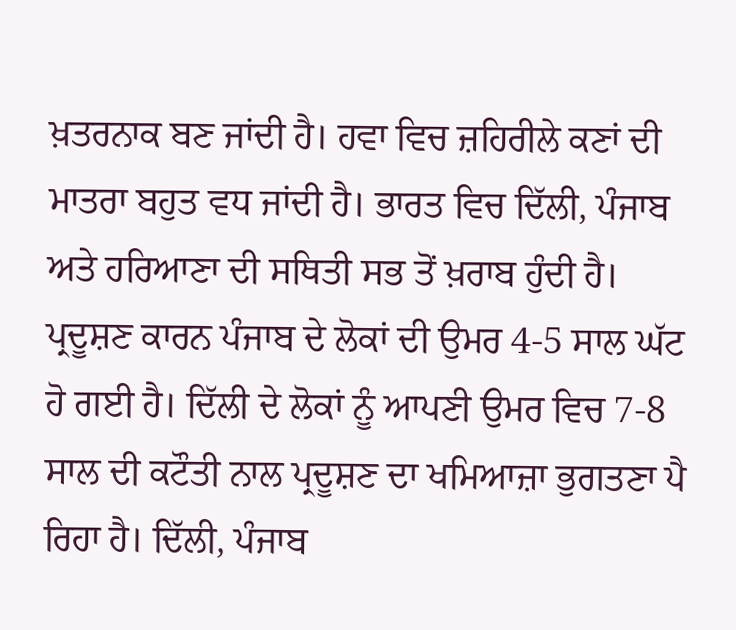ਖ਼ਤਰਨਾਕ ਬਣ ਜਾਂਦੀ ਹੈ। ਹਵਾ ਵਿਚ ਜ਼ਹਿਰੀਲੇ ਕਣਾਂ ਦੀ ਮਾਤਰਾ ਬਹੁਤ ਵਧ ਜਾਂਦੀ ਹੈ। ਭਾਰਤ ਵਿਚ ਦਿੱਲੀ, ਪੰਜਾਬ ਅਤੇ ਹਰਿਆਣਾ ਦੀ ਸਥਿਤੀ ਸਭ ਤੋਂ ਖ਼ਰਾਬ ਹੁੰਦੀ ਹੈ। ਪ੍ਰਦੂਸ਼ਣ ਕਾਰਨ ਪੰਜਾਬ ਦੇ ਲੋਕਾਂ ਦੀ ਉਮਰ 4-5 ਸਾਲ ਘੱਟ ਹੋ ਗਈ ਹੈ। ਦਿੱਲੀ ਦੇ ਲੋਕਾਂ ਨੂੰ ਆਪਣੀ ਉਮਰ ਵਿਚ 7-8 ਸਾਲ ਦੀ ਕਟੌਤੀ ਨਾਲ ਪ੍ਰਦੂਸ਼ਣ ਦਾ ਖਮਿਆਜ਼ਾ ਭੁਗਤਣਾ ਪੈ ਰਿਹਾ ਹੈ। ਦਿੱਲੀ, ਪੰਜਾਬ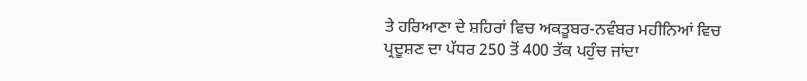ਤੇ ਹਰਿਆਣਾ ਦੇ ਸ਼ਹਿਰਾਂ ਵਿਚ ਅਕਤੂਬਰ-ਨਵੰਬਰ ਮਹੀਨਿਆਂ ਵਿਚ ਪ੍ਰਦੂਸ਼ਣ ਦਾ ਪੱਧਰ 250 ਤੋਂ 400 ਤੱਕ ਪਹੁੰਚ ਜਾਂਦਾ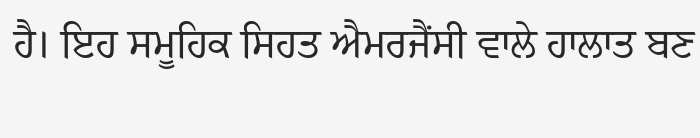ਹੈ। ਇਹ ਸਮੂਹਿਕ ਸਿਹਤ ਐਮਰਜੈਂਸੀ ਵਾਲੇ ਹਾਲਾਤ ਬਣ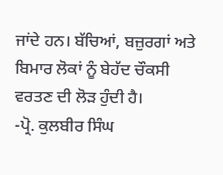ਜਾਂਦੇ ਹਨ। ਬੱਚਿਆਂ, ਬਜ਼ੁਰਗਾਂ ਅਤੇ ਬਿਮਾਰ ਲੋਕਾਂ ਨੂੰ ਬੇਹੱਦ ਚੌਕਸੀ ਵਰਤਣ ਦੀ ਲੋੜ ਹੁੰਦੀ ਹੈ।
-ਪ੍ਰੋ. ਕੁਲਬੀਰ ਸਿੰਘ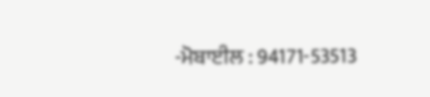-ਮੋਬਾਈਲ : 94171-53513